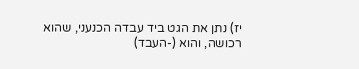יז) נתן את הגט ביד עבדה הכנעני, שהוא רכושה, והוא (-העבד)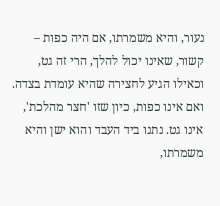נעור, והיא משמרתו, אם היה כפות – קשור, שאינו יכול להלך, הרי זה גט, וכאילו הגיע לחצירה שהיא עומדת בצדה. ואם אינו כפות, כיון שזו 'חצר מהלכת', אינו גט. נתנו ביד העבד והוא ישן והיא משמרתו,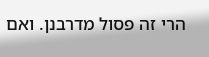הרי זה פסול מדרבנן. ואם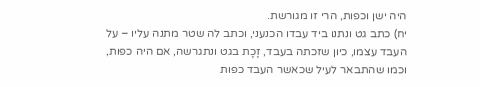היה ישן וכפות, הרי זו מגורשת.
יח) כתב גט ונתנו ביד עבדו הכנעני, וכתב לה שטר מתנה עליו – על העבד עצמו, כיון שזכתה בעבד, זָכָת בגט ונתגרשה, אם היה כפות, וכמו שהתבאר לעיל שכאשר העבד כפות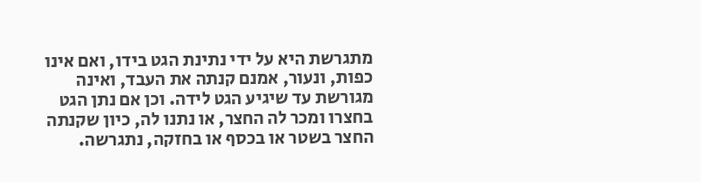מתגרשת היא על ידי נתינת הגט בידו, ואם אינו כפות, ונעור, אמנם קנתה את העבד, ואינה מגורשת עד שיגיע הגט לידה. וכן אם נתן הגט בחצרו ומכר לה החצר, או נתנו לה, כיון שקנתה החצר בשטר או בכסף או בחזקה, נתגרשה.